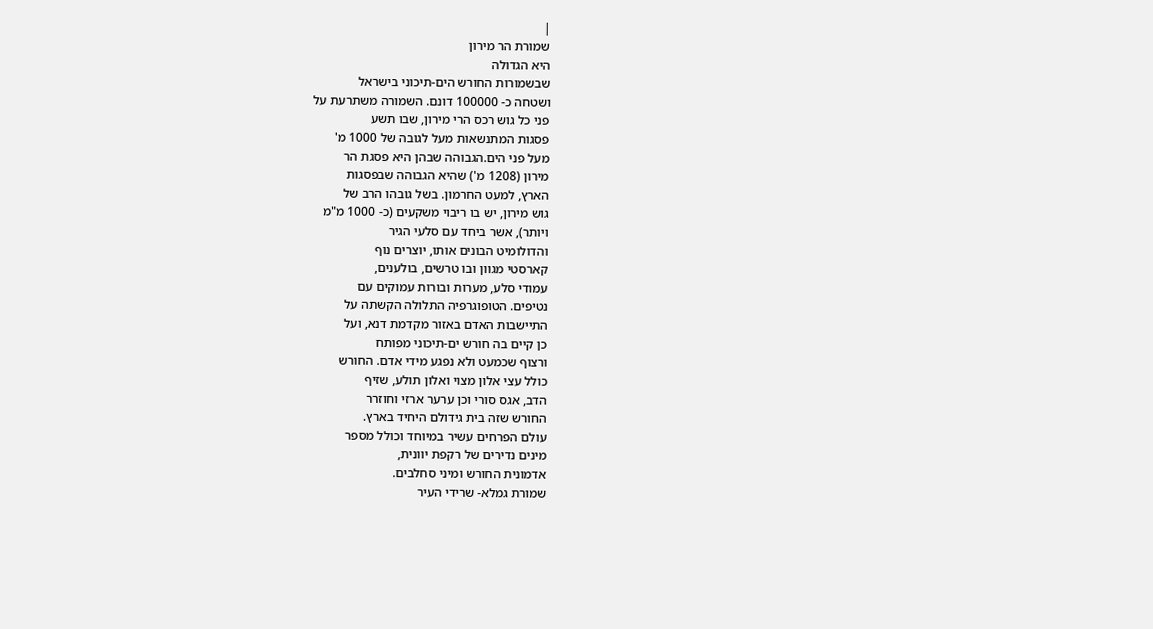|
שמורת הר מירון
היא הגדולה
שבשמורות החורש הים-תיכוני בישראל
ושטחה כ- 100000 דונם. השמורה משתרעת על
פני כל גוש רכס הרי מירון, שבו תשע
פסגות המתנשאות מעל לגובה של 1000 מ'
מעל פני הים.הגבוהה שבהן היא פסגת הר
מירון (1208 מ') שהיא הגבוהה שבפסגות
הארץ, למעט החרמון. בשל גובהו הרב של
גוש מירון, יש בו ריבוי משקעים (כ- 1000 מ"מ
ויותר), אשר ביחד עם סלעי הגיר
והדולומיט הבונים אותו, יוצרים נוף
קארסטי מגוון ובו טרשים, בולענים,
עמודי סלע, מערות ובורות עמוקים עם
נטיפים. הטופוגרפיה התלולה הקשתה על
התיישבות האדם באזור מקדמת דנא, ועל
כן קיים בה חורש ים-תיכוני מפותח
ורצוף שכמעט ולא נפגע מידי אדם. החורש
כולל עצי אלון מצוי ואלון תולע, שזיף
הדב, אגס סורי וכן ערער ארזי וחוזרר
החורש שזה בית גידולם היחיד בארץ.
עולם הפרחים עשיר במיוחד וכולל מספר
מינים נדירים של רקפת יוונית,
אדמונית החורש ומיני סחלבים.
שמורת גמלא- שרידי העיר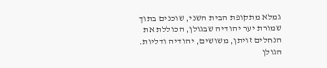גמלא מתקופת הבית השני, שוכנים בתוך
שמורת יער יהודיה שבגולן, הכוללת את
הנחלים זויתן, משושים, יהודיה ודליות.
הגולן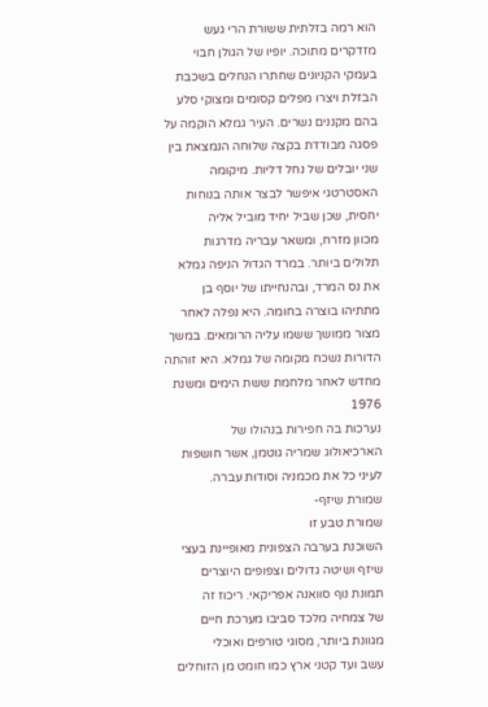הוא רמה בזלתית ששורת הרי געש
מזדקרים מתוכה. יופיו של הגולן חבוי
בעמקי הקניונים שחתרו הנחלים בשכבת
הבזלת ויצרו מפלים קסומים ומצוקי סלע
בהם מקננים נשרים. העיר גמלא הוקמה על
פסגה מבודדת בקצה שלוחה הנמצאת בין
שני יובלים של נחל דליות. מיקומה
האסטרטגי איפשר לבצר אותה בנוחות
יחסית, שכן שביל יחיד מוביל אליה
מכוון מזרח, ומשאר עבריה מדרגות
תלולים ביותר. במרד הגדול הניפה גמלא
את נס המרד, ובהנחייתו של יוסף בן
מתתיהו בוצרה בחומה. היא נפלה לאחר
מצור ממושך ששמו עליה הרומאים. במשך
הדורות נשכח מקומה של גמלא. היא זוהתה
מחדש לאחר מלחמת ששת הימים ומשנת 1976
נערכות בה חפירות בנהולו של
הארכיאולוג שמריה גוטמן, אשר חושפות
לעיני כל את מכמניה וסודות עברה.
שמורת שיזף-
שמורת טבע זו
השוכנת בערבה הצפונית מאופיינת בעצי
שיזף ושיטה גדולים וצפופים היוצרים
תמונת נוף סוואנה אפריקאי. ריכוז זה
של צמחיה מלכד סביבו מערכת חיים
מגוונת ביותר, מסוגי טורפים ואוכלי
עשב ועד קטני ארץ כמו חומט מן הזוחלים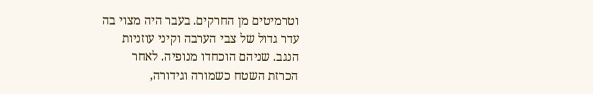וטרמיטים מן החרקים. בעבר היה מצוי בה
עדר גדול של צבי הערבה וקיני עוזניות
הנגב. שניהם הוכחדו מנופיה. לאחר
הכרזת השטח כשמורה וגידורה,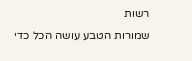רשות
שמורות הטבע עושה הכל כדי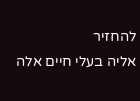להחזיר
אליה בעלי חיים אלה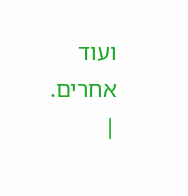ועוד אחרים.
|